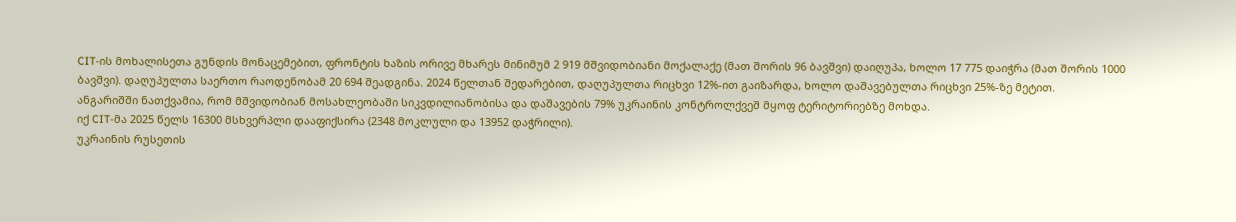CIT-ის მოხალისეთა გუნდის მონაცემებით, ფრონტის ხაზის ორივე მხარეს მინიმუმ 2 919 მშვიდობიანი მოქალაქე (მათ შორის 96 ბავშვი) დაიღუპა, ხოლო 17 775 დაიჭრა (მათ შორის 1000 ბავშვი). დაღუპულთა საერთო რაოდენობამ 20 694 შეადგინა. 2024 წელთან შედარებით, დაღუპულთა რიცხვი 12%-ით გაიზარდა, ხოლო დაშავებულთა რიცხვი 25%-ზე მეტით.
ანგარიშში ნათქვამია, რომ მშვიდობიან მოსახლეობაში სიკვდილიანობისა და დაშავების 79% უკრაინის კონტროლქვეშ მყოფ ტერიტორიებზე მოხდა.
იქ CIT-მა 2025 წელს 16300 მსხვერპლი დააფიქსირა (2348 მოკლული და 13952 დაჭრილი).
უკრაინის რუსეთის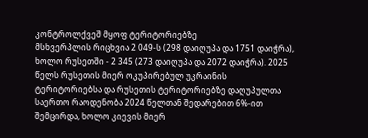კონტროლქვეშ მყოფ ტერიტორიებზე
მსხვერპლის რიცხვია 2 049-ს (298 დაიღუპა და 1751 დაიჭრა), ხოლო რუსეთში - 2 345 (273 დაიღუპა და 2072 დაიჭრა). 2025 წელს რუსეთის მიერ ოკუპირებულ უკრაინის ტერიტორიებსა და რუსეთის ტერიტორიებზე დაღუპულთა საერთო რაოდენობა 2024 წელთან შედარებით 6%-ით შემცირდა, ხოლო კიევის მიერ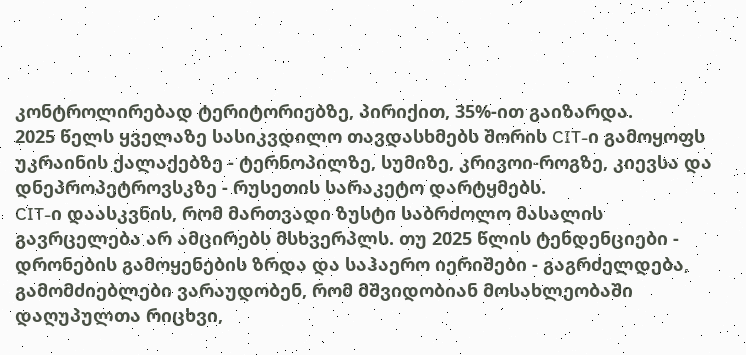კონტროლირებად ტერიტორიებზე, პირიქით, 35%-ით გაიზარდა.
2025 წელს ყველაზე სასიკვდილო თავდასხმებს შორის CIT-ი გამოყოფს უკრაინის ქალაქებზე - ტერნოპილზე, სუმიზე, კრივოი-როგზე, კიევსა და დნეპროპეტროვსკზე - რუსეთის სარაკეტო დარტყმებს.
CIT-ი დაასკვნის, რომ მართვადი ზუსტი საბრძოლო მასალის გავრცელება არ ამცირებს მსხვერპლს. თუ 2025 წლის ტენდენციები - დრონების გამოყენების ზრდა და საჰაერო იერიშები - გაგრძელდება, გამომძიებლები ვარაუდობენ, რომ მშვიდობიან მოსახლეობაში დაღუპულთა რიცხვი,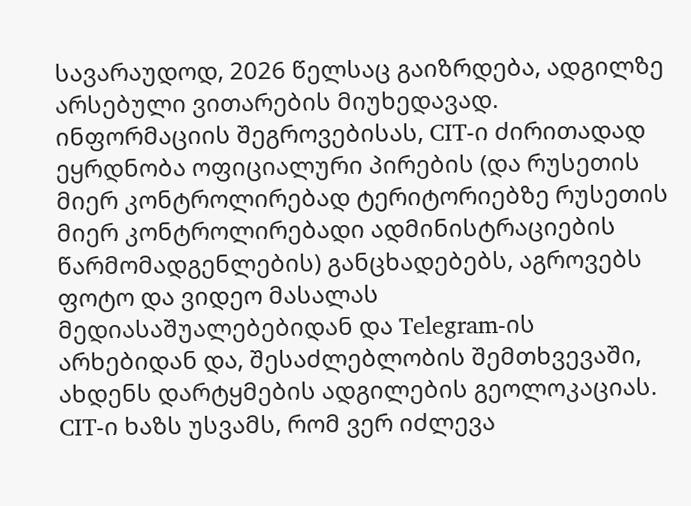სავარაუდოდ, 2026 წელსაც გაიზრდება, ადგილზე არსებული ვითარების მიუხედავად.
ინფორმაციის შეგროვებისას, CIT-ი ძირითადად ეყრდნობა ოფიციალური პირების (და რუსეთის მიერ კონტროლირებად ტერიტორიებზე რუსეთის მიერ კონტროლირებადი ადმინისტრაციების წარმომადგენლების) განცხადებებს, აგროვებს ფოტო და ვიდეო მასალას მედიასაშუალებებიდან და Telegram-ის არხებიდან და, შესაძლებლობის შემთხვევაში, ახდენს დარტყმების ადგილების გეოლოკაციას.
CIT-ი ხაზს უსვამს, რომ ვერ იძლევა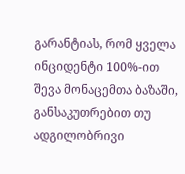გარანტიას, რომ ყველა ინციდენტი 100%-ით შევა მონაცემთა ბაზაში, განსაკუთრებით თუ ადგილობრივი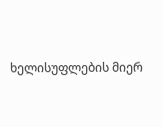ხელისუფლების მიერ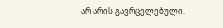არ არის გავრცელებული.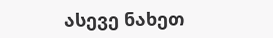ასევე ნახეთ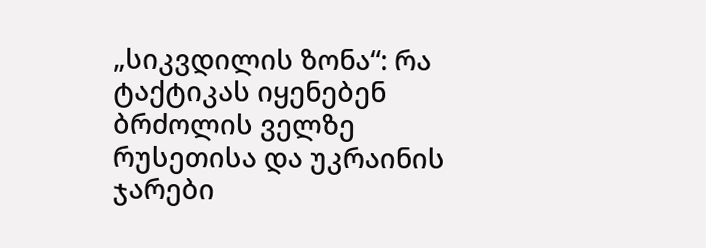„სიკვდილის ზონა“: რა ტაქტიკას იყენებენ ბრძოლის ველზე რუსეთისა და უკრაინის ჯარები